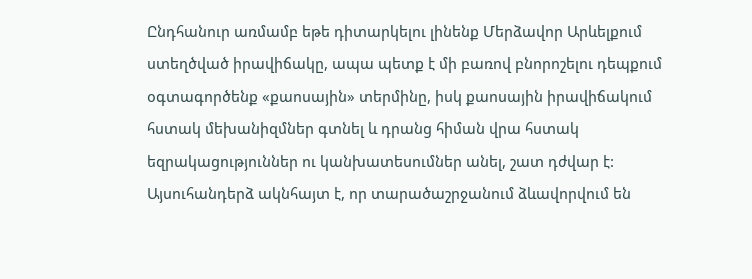Ընդհանուր առմամբ եթե դիտարկելու լինենք Մերձավոր Արևելքում ստեղծված իրավիճակը, ապա պետք է մի բառով բնորոշելու դեպքում օգտագործենք «քաոսային» տերմինը, իսկ քաոսային իրավիճակում հստակ մեխանիզմներ գտնել և դրանց հիման վրա հստակ եզրակացություններ ու կանխատեսումներ անել, շատ դժվար է: Այսուհանդերձ ակնհայտ է, որ տարածաշրջանում ձևավորվում են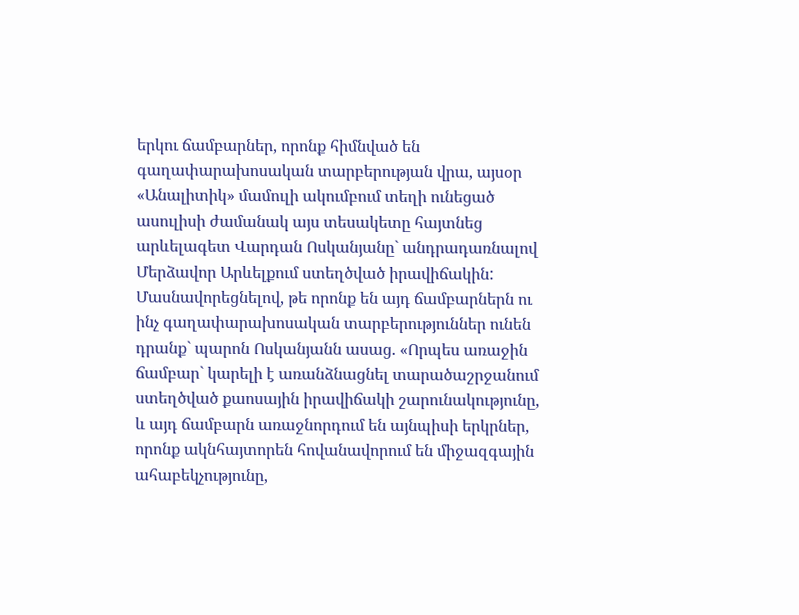երկու ճամբարներ, որոնք հիմնված են գաղափարախոսական տարբերության վրա, այսօր «Անալիտիկ» մամուլի ակումբում տեղի ունեցած ասուլիսի ժամանակ այս տեսակետը հայտնեց արևելագետ Վարդան Ոսկանյանը` անդրադառնալով Մերձավոր Արևելքում ստեղծված իրավիճակին:
Մասնավորեցնելով, թե որոնք են այդ ճամբարներն ու ինչ գաղափարախոսական տարբերություններ ունեն դրանք` պարոն Ոսկանյանն ասաց. «Որպես առաջին ճամբար` կարելի է առանձնացնել տարածաշրջանում ստեղծված քաոսային իրավիճակի շարունակությունը, և այդ ճամբարն առաջնորդում են այնպիսի երկրներ, որոնք ակնհայտորեն հովանավորում են միջազգային ահաբեկչությունը,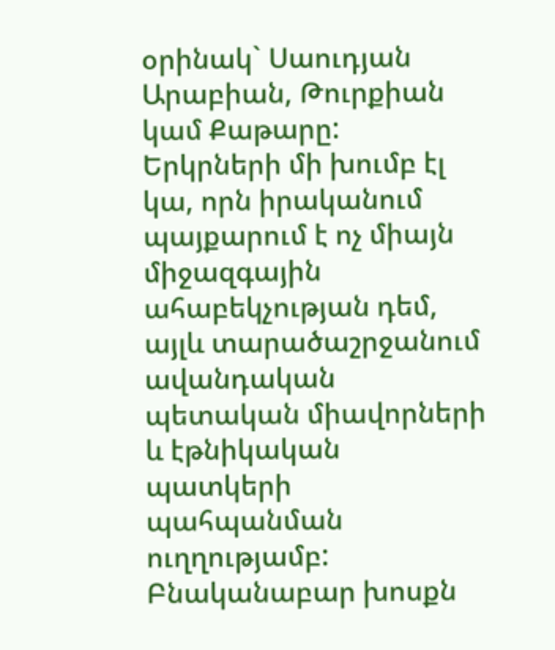օրինակ` Սաուդյան Արաբիան, Թուրքիան կամ Քաթարը:
Երկրների մի խումբ էլ կա, որն իրականում պայքարում է ոչ միայն միջազգային ահաբեկչության դեմ, այլև տարածաշրջանում ավանդական պետական միավորների և էթնիկական պատկերի պահպանման ուղղությամբ: Բնականաբար խոսքն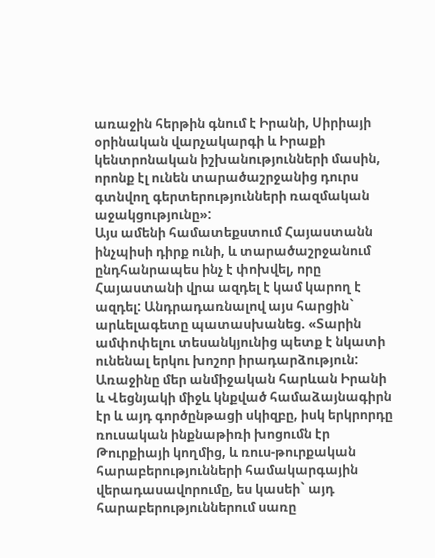առաջին հերթին գնում է Իրանի, Սիրիայի օրինական վարչակարգի և Իրաքի կենտրոնական իշխանությունների մասին, որոնք էլ ունեն տարածաշրջանից դուրս գտնվող գերտերությունների ռազմական աջակցությունը»:
Այս ամենի համատեքստում Հայաստանն ինչպիսի դիրք ունի, և տարածաշրջանում ընդհանրապես ինչ է փոխվել, որը Հայաստանի վրա ազդել է կամ կարող է ազդել: Անդրադառնալով այս հարցին` արևելագետը պատասխանեց. «Տարին ամփոփելու տեսանկյունից պետք է նկատի ունենալ երկու խոշոր իրադարձություն: Առաջինը մեր անմիջական հարևան Իրանի և Վեցնյակի միջև կնքված համաձայնագիրն էր և այդ գործընթացի սկիզբը, իսկ երկրորդը ռուսական ինքնաթիռի խոցումն էր Թուրքիայի կողմից, և ռուս-թուրքական հարաբերությունների համակարգային վերադասավորումը, ես կասեի` այդ հարաբերություններում սառը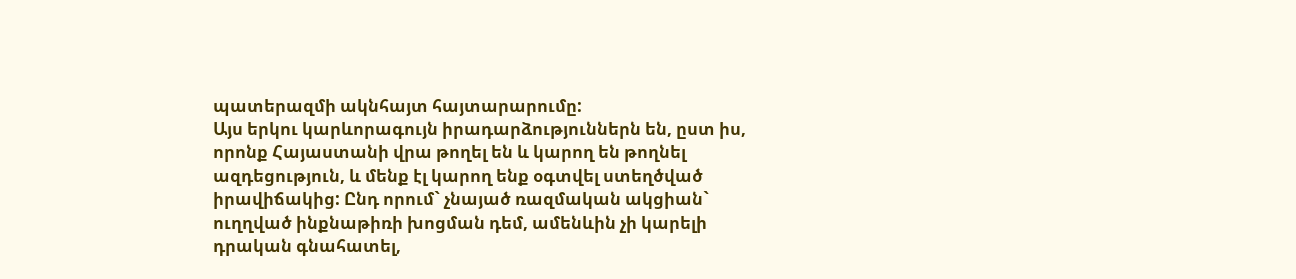պատերազմի ակնհայտ հայտարարումը:
Այս երկու կարևորագույն իրադարձություններն են, ըստ իս, որոնք Հայաստանի վրա թողել են և կարող են թողնել ազդեցություն, և մենք էլ կարող ենք օգտվել ստեղծված իրավիճակից: Ընդ որում` չնայած ռազմական ակցիան` ուղղված ինքնաթիռի խոցման դեմ, ամենևին չի կարելի դրական գնահատել,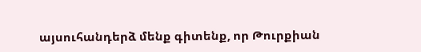այսուհանդերձ մենք գիտենք, որ Թուրքիան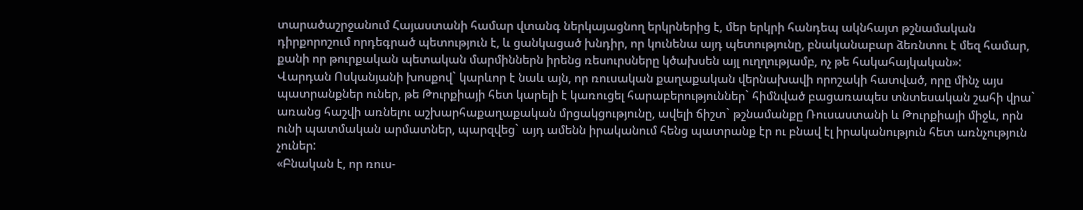տարածաշրջանում Հայաստանի համար վտանգ ներկայացնող երկրներից է, մեր երկրի հանդեպ ակնհայտ թշնամական դիրքորոշում որդեգրած պետություն է, և ցանկացած խնդիր, որ կունենա այդ պետությունը, բնականաբար ձեռնտու է մեզ համար, քանի որ թուրքական պետական մարմիններն իրենց ռեսուրսները կծախսեն այլ ուղղությամբ, ոչ թե հակահայկական»:
Վարդան Ոսկանյանի խոսքով` կարևոր է նաև այն, որ ռուսական քաղաքական վերնախավի որոշակի հատված, որը մինչ այս պատրանքներ ուներ, թե Թուրքիայի հետ կարելի է կառուցել հարաբերություններ` հիմնված բացառապես տնտեսական շահի վրա` առանց հաշվի առնելու աշխարհաքաղաքական մրցակցությունը, ավելի ճիշտ` թշնամանքը Ռուսաստանի և Թուրքիայի միջև, որն ունի պատմական արմատներ, պարզվեց` այդ ամենն իրականում հենց պատրանք էր ու բնավ էլ իրականություն հետ առնչություն չուներ:
«Բնական է, որ ռուս-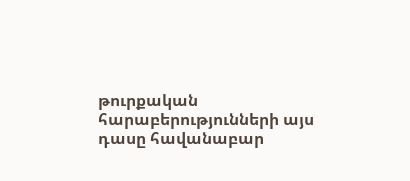թուրքական հարաբերությունների այս դասը հավանաբար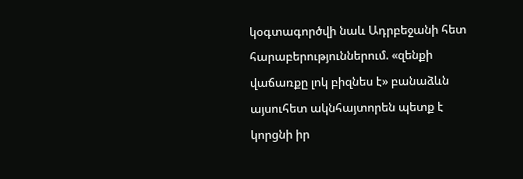կօգտագործվի նաև Ադրբեջանի հետ հարաբերություններում. «զենքի վաճառքը լոկ բիզնես է» բանաձևն այսուհետ ակնհայտորեն պետք է կորցնի իր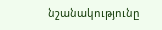նշանակությունը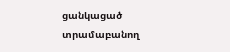ցանկացած տրամաբանող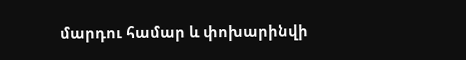մարդու համար և փոխարինվի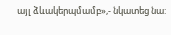այլ ձևակերպմամբ»,- նկատեց նա: